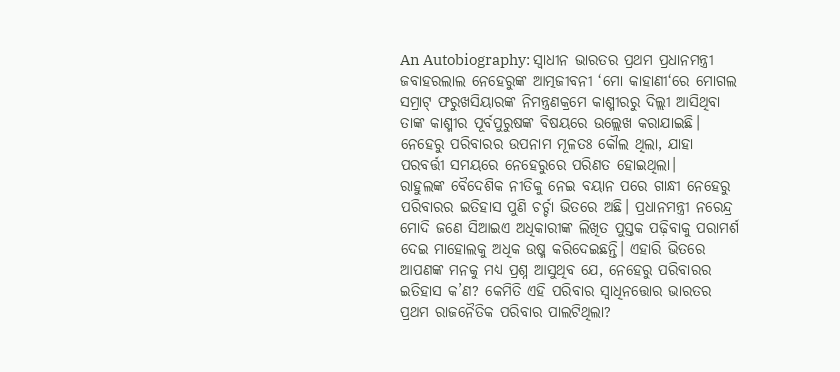An Autobiography: ସ୍ୱାଧୀନ ଭାରତର ପ୍ରଥମ ପ୍ରଧାନମନ୍ତ୍ରୀ ଜବାହରଲାଲ ନେହେରୁଙ୍କ ଆତ୍ମଜୀବନୀ ‘ମୋ କାହାଣୀ‘ରେ ମୋଗଲ ସମ୍ରାଟ୍ ଫରୁଖସିୟାରଙ୍କ ନିମନ୍ତ୍ରଣକ୍ରମେ କାଶ୍ମୀରରୁ ଦିଲ୍ଲୀ ଆସିଥିବା ତାଙ୍କ କାଶ୍ମୀର ପୂର୍ବପୁରୁଷଙ୍କ ବିଷୟରେ ଉଲ୍ଲେଖ କରାଯାଇଛି। ନେହେରୁ ପରିବାରର ଉପନାମ ମୂଳତଃ କୌଲ ଥିଲା, ଯାହା ପରବର୍ତ୍ତୀ ସମୟରେ ନେହେରୁରେ ପରିଣତ ହୋଇଥିଲା।
ରାହୁଲଙ୍କ ବୈଦେଶିକ ନୀତିକୁ ନେଇ ବୟାନ ପରେ ଗାନ୍ଧୀ ନେହେରୁ ପରିବାରର ଇତିହାସ ପୁଣି ଚର୍ଚ୍ଚା ଭିତରେ ଅଛି। ପ୍ରଧାନମନ୍ତ୍ରୀ ନରେନ୍ଦ୍ର ମୋଦି ଜଣେ ସିଆଇଏ ଅଧିକାରୀଙ୍କ ଲିଖିତ ପୁସ୍ତକ ପଢ଼ିବାକୁ ପରାମର୍ଶ ଦେଇ ମାହୋଲକୁ ଅଧିକ ଉଷ୍ମ କରିଦେଇଛନ୍ତି। ଏହାରି ଭିତରେ ଆପଣଙ୍କ ମନକୁ ମଧ୍ୟ ପ୍ରଶ୍ନ ଆସୁଥିବ ଯେ, ନେହେରୁ ପରିବାରର ଇତିହାସ କ’ଣ? କେମିତି ଏହି ପରିବାର ସ୍ୱାଧିନତ୍ତୋର ଭାରତର ପ୍ରଥମ ରାଜନୈତିକ ପରିବାର ପାଲଟିଥିଲା?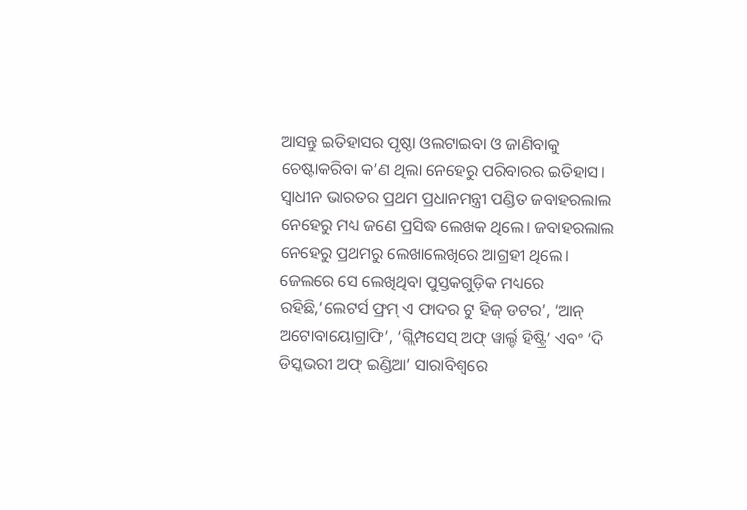ଆସନ୍ତୁ ଇତିହାସର ପୃଷ୍ଠା ଓଲଟାଇବା ଓ ଜାଣିବାକୁ ଚେଷ୍ଟାକରିବା କ’ଣ ଥିଲା ନେହେରୁ ପରିବାରର ଇତିହାସ।
ସ୍ୱାଧୀନ ଭାରତର ପ୍ରଥମ ପ୍ରଧାନମନ୍ତ୍ରୀ ପଣ୍ଡିତ ଜବାହରଲାଲ ନେହେରୁ ମଧ୍ୟ ଜଣେ ପ୍ରସିଦ୍ଧ ଲେଖକ ଥିଲେ। ଜବାହରଲାଲ ନେହେରୁ ପ୍ରଥମରୁ ଲେଖାଲେଖିରେ ଆଗ୍ରହୀ ଥିଲେ। ଜେଲରେ ସେ ଲେଖିଥିବା ପୁସ୍ତକଗୁଡ଼ିକ ମଧ୍ୟରେ ରହିଛି,‘ଲେଟର୍ସ ଫ୍ରମ୍ ଏ ଫାଦର ଟୁ ହିଜ୍ ଡଟର’, ‘ଆନ୍ ଅଟୋବାୟୋଗ୍ରାଫି’, ‘ଗ୍ଲିମ୍ପସେସ୍ ଅଫ୍ ୱାର୍ଲ୍ଡ ହିଷ୍ଟ୍ରି’ ଏବଂ ‘ଦି ଡିସ୍କଭରୀ ଅଫ୍ ଇଣ୍ଡିଆ’ ସାରାବିଶ୍ୱରେ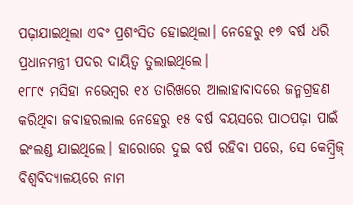ପଢ଼ାଯାଇଥିଲା ଏବଂ ପ୍ରଶଂସିତ ହୋଇଥିଲା। ନେହେରୁ ୧୭ ବର୍ଷ ଧରି ପ୍ରଧାନମନ୍ତ୍ରୀ ପଦର ଦାୟିତ୍ୱ ତୁଲାଇଥିଲେ।
୧୮୮୯ ମସିହା ନଭେମ୍ବର ୧୪ ତାରିଖରେ ଆଲାହାବାଦରେ ଜନ୍ମଗ୍ରହଣ କରିଥିବା ଜବାହରଲାଲ ନେହେରୁ ୧୫ ବର୍ଷ ବୟସରେ ପାଠପଢ଼ା ପାଇଁ ଇଂଲଣ୍ଡ ଯାଇଥିଲେ। ହାରୋରେ ଦୁଇ ବର୍ଷ ରହିବା ପରେ, ସେ କେମ୍ବ୍ରିଜ୍ ବିଶ୍ୱବିଦ୍ୟାଳୟରେ ନାମ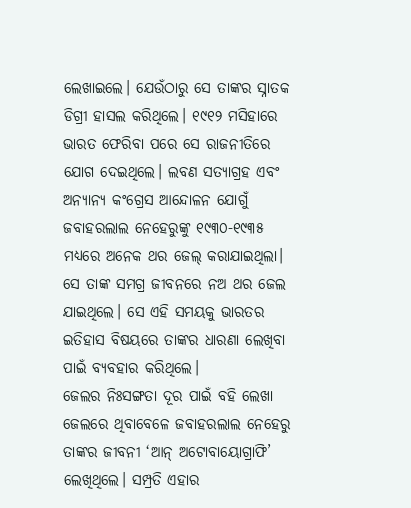ଲେଖାଇଲେ। ଯେଉଁଠାରୁ ସେ ତାଙ୍କର ସ୍ନାତକ ଡିଗ୍ରୀ ହାସଲ କରିଥିଲେ। ୧୯୧୨ ମସିହାରେ ଭାରତ ଫେରିବା ପରେ ସେ ରାଜନୀତିରେ ଯୋଗ ଦେଇଥିଲେ। ଲବଣ ସତ୍ୟାଗ୍ରହ ଏବଂ ଅନ୍ୟାନ୍ୟ କଂଗ୍ରେସ ଆନ୍ଦୋଳନ ଯୋଗୁଁ ଜବାହରଲାଲ ନେହେରୁଙ୍କୁ ୧୯୩୦-୧୯୩୫ ମଧ୍ୟରେ ଅନେକ ଥର ଜେଲ୍ କରାଯାଇଥିଲା। ସେ ତାଙ୍କ ସମଗ୍ର ଜୀବନରେ ନଅ ଥର ଜେଲ ଯାଇଥିଲେ। ସେ ଏହି ସମୟକୁ ଭାରତର ଇତିହାସ ବିଷୟରେ ତାଙ୍କର ଧାରଣା ଲେଖିବା ପାଇଁ ବ୍ୟବହାର କରିଥିଲେ।
ଜେଲର ନିଃସଙ୍ଗତା ଦୂର ପାଇଁ ବହି ଲେଖା
ଜେଲରେ ଥିବାବେଳେ ଜବାହରଲାଲ ନେହେରୁ ତାଙ୍କର ଜୀବନୀ ‘ଆନ୍ ଅଟୋବାୟୋଗ୍ରାଫି’ ଲେଖିଥିଲେ। ସମ୍ପ୍ରତି ଏହାର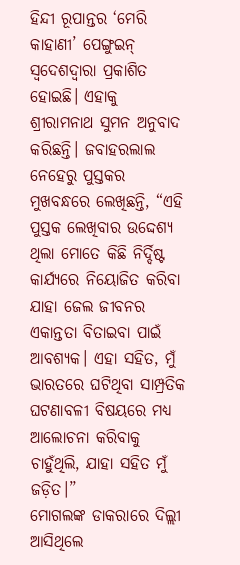ହିନ୍ଦୀ ରୂପାନ୍ତର ‘ମେରି କାହାଣୀ’ ପେଙ୍ଗୁଇନ୍ ସ୍ୱଦେଶଦ୍ୱାରା ପ୍ରକାଶିତ ହୋଇଛି। ଏହାକୁ ଶ୍ରୀରାମନାଥ ସୁମନ ଅନୁବାଦ କରିଛନ୍ତି। ଜବାହରଲାଲ ନେହେରୁ ପୁସ୍ତକର ମୁଖବନ୍ଧରେ ଲେଖିଛନ୍ତି, “ଏହି ପୁସ୍ତକ ଲେଖିବାର ଉଦ୍ଦେଶ୍ୟ ଥିଲା ମୋତେ କିଛି ନିର୍ଦ୍ଦିଷ୍ଟ କାର୍ଯ୍ୟରେ ନିୟୋଜିତ କରିବା ଯାହା ଜେଲ ଜୀବନର ଏକାନ୍ତତା ବିତାଇବା ପାଇଁ ଆବଶ୍ୟକ। ଏହା ସହିତ, ମୁଁ ଭାରତରେ ଘଟିଥିବା ସାମ୍ପ୍ରତିକ ଘଟଣାବଳୀ ବିଷୟରେ ମଧ୍ୟ ଆଲୋଚନା କରିବାକୁ ଚାହୁଁଥିଲି, ଯାହା ସହିତ ମୁଁ ଜଡ଼ିତ।”
ମୋଗଲଙ୍କ ଡାକରାରେ ଦିଲ୍ଲୀ ଆସିଥିଲେ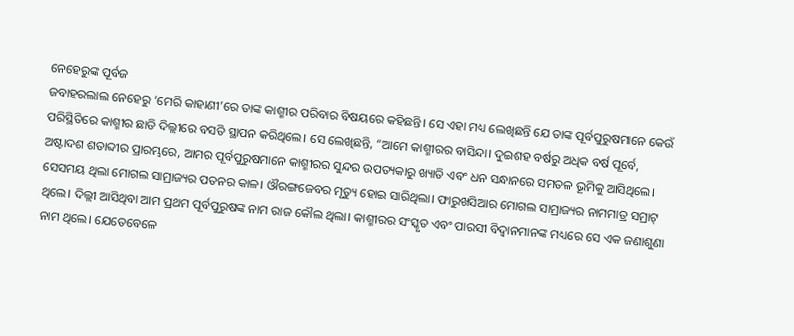ନେହେରୁଙ୍କ ପୂର୍ବଜ
ଜବାହରଲାଲ ନେହେରୁ ‘ମେରି କାହାଣୀ’ରେ ତାଙ୍କ କାଶ୍ମୀର ପରିବାର ବିଷୟରେ କହିଛନ୍ତି। ସେ ଏହା ମଧ୍ୟ ଲେଖିଛନ୍ତି ଯେ ତାଙ୍କ ପୂର୍ବପୁରୁଷମାନେ କେଉଁ ପରିସ୍ଥିତିରେ କାଶ୍ମୀର ଛାଡି ଦିଲ୍ଲୀରେ ବସତି ସ୍ଥାପନ କରିଥିଲେ। ସେ ଲେଖିଛନ୍ତି, “ଆମେ କାଶ୍ମୀରର ବାସିନ୍ଦା। ଦୁଇଶହ ବର୍ଷରୁ ଅଧିକ ବର୍ଷ ପୂର୍ବେ, ଅଷ୍ଟାଦଶ ଶତାବ୍ଦୀର ପ୍ରାରମ୍ଭରେ, ଆମର ପୂର୍ବପୁରୁଷମାନେ କାଶ୍ମୀରର ସୁନ୍ଦର ଉପତ୍ୟକାରୁ ଖ୍ୟାତି ଏବଂ ଧନ ସନ୍ଧାନରେ ସମତଳ ଭୂମିକୁ ଆସିଥିଲେ। ସେସମୟ ଥିଲା ମୋଗଲ ସାମ୍ରାଜ୍ୟର ପତନର କାଳ। ଔରଙ୍ଗଜେବର ମୃତ୍ୟୁ ହୋଇ ସାରିଥିଲା। ଫାରୁଖସିଆର ମୋଗଲ ସାମ୍ରାଜ୍ୟର ନାମମାତ୍ର ସମ୍ରାଟ୍ ଥିଲେ। ଦିଲ୍ଲୀ ଆସିଥିବା ଆମ ପ୍ରଥମ ପୂର୍ବପୁରୁଷଙ୍କ ନାମ ରାଜ କୌଲ ଥିଲା। କାଶ୍ମୀରର ସଂସ୍କୃତ ଏବଂ ପାରସୀ ବିଦ୍ୱାନମାନଙ୍କ ମଧ୍ୟରେ ସେ ଏକ ଜଣାଶୁଣା ନାମ ଥିଲେ। ଯେତେବେଳେ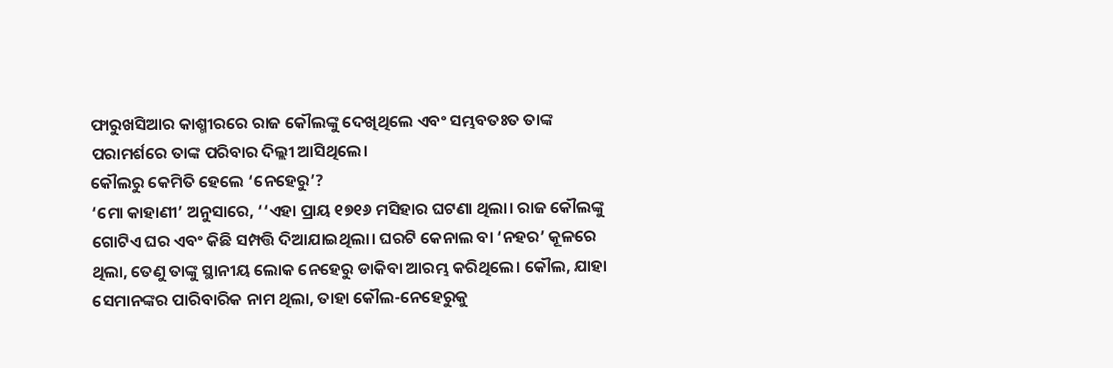ଫାରୁଖସିଆର କାଶ୍ମୀରରେ ରାଜ କୌଲଙ୍କୁ ଦେଖିଥିଲେ ଏବଂ ସମ୍ଭବତଃତ ତାଙ୍କ ପରାମର୍ଶରେ ତାଙ୍କ ପରିବାର ଦିଲ୍ଲୀ ଆସିଥିଲେ।
କୌଲରୁ କେମିତି ହେଲେ ‘ନେହେରୁ’?
‘ମୋ କାହାଣୀ’ ଅନୁସାରେ, ‘‘ଏହା ପ୍ରାୟ ୧୭୧୬ ମସିହାର ଘଟଣା ଥିଲା। ରାଜ କୌଲଙ୍କୁ ଗୋଟିଏ ଘର ଏବଂ କିଛି ସମ୍ପତ୍ତି ଦିଆଯାଇଥିଲା। ଘରଟି କେନାଲ ବା ‘ନହର’ କୂଳରେ ଥିଲା, ତେଣୁ ତାଙ୍କୁ ସ୍ଥାନୀୟ ଲୋକ ନେହେରୁ ଡାକିବା ଆରମ୍ଭ କରିଥିଲେ। କୌଲ, ଯାହା ସେମାନଙ୍କର ପାରିବାରିକ ନାମ ଥିଲା, ତାହା କୌଲ-ନେହେରୁକୁ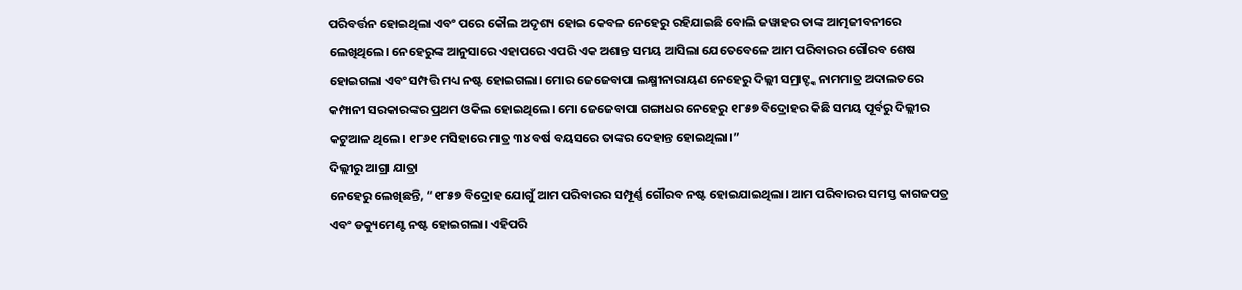ପରିବର୍ତ୍ତନ ହୋଇଥିଲା ଏବଂ ପରେ କୌଲ ଅଦୃଶ୍ୟ ହୋଇ କେବଳ ନେହେରୁ ରହିଯାଇଛି ବୋଲି ଜୱାହର ତାଙ୍କ ଆତ୍ମଜୀବନୀରେ ଲେଖିଥିଲେ। ନେହେରୁଙ୍କ ଆନୁସାରେ ଏହାପରେ ଏପରି ଏକ ଅଶାନ୍ତ ସମୟ ଆସିଲା ଯେତେବେଳେ ଆମ ପରିବାରର ଗୌରବ ଶେଷ ହୋଇଗଲା ଏବଂ ସମ୍ପତ୍ତି ମଧ୍ୟ ନଷ୍ଟ ହୋଇଗଲା। ମୋର ଜେଜେବାପା ଲକ୍ଷ୍ମୀନାରାୟଣ ନେହେରୁ ଦିଲ୍ଲୀ ସମ୍ରାଟ୍ଙ୍କ ନାମମାତ୍ର ଅଦାଲତରେ କମ୍ପାନୀ ସରକାରଙ୍କର ପ୍ରଥମ ଓକିଲ ହୋଇଥିଲେ। ମୋ ଜେଜେବାପା ଗଙ୍ଗାଧର ନେହେରୁ ୧୮୫୭ ବିଦ୍ରୋହର କିଛି ସମୟ ପୂର୍ବରୁ ଦିଲ୍ଲୀର କଟୁଆଳ ଥିଲେ। ୧୮୬୧ ମସିହାରେ ମାତ୍ର ୩୪ ବର୍ଷ ବୟସରେ ତାଙ୍କର ଦେହାନ୍ତ ହୋଇଥିଲା।”
ଦିଲ୍ଲୀରୁ ଆଗ୍ରା ଯାତ୍ରା
ନେହେରୁ ଲେଖିଛନ୍ତି, “୧୮୫୭ ବିଦ୍ରୋହ ଯୋଗୁଁ ଆମ ପରିବାରର ସମ୍ପୂର୍ଣ୍ଣ ଗୌରବ ନଷ୍ଟ ହୋଇଯାଇଥିଲା। ଆମ ପରିବାରର ସମସ୍ତ କାଗଜପତ୍ର ଏବଂ ଡକ୍ୟୁମେଣ୍ଟ ନଷ୍ଟ ହୋଇଗଲା। ଏହିପରି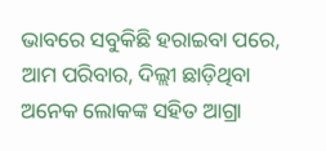ଭାବରେ ସବୁକିଛି ହରାଇବା ପରେ, ଆମ ପରିବାର, ଦିଲ୍ଲୀ ଛାଡ଼ିଥିବା ଅନେକ ଲୋକଙ୍କ ସହିତ ଆଗ୍ରା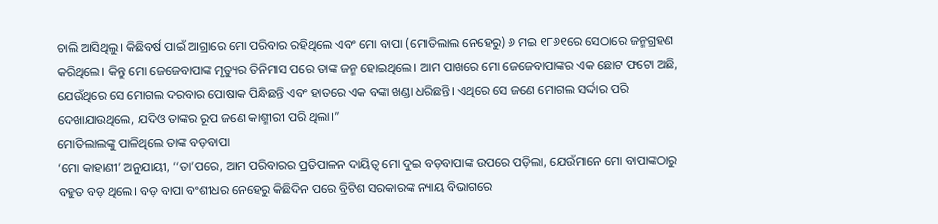ଚାଲି ଆସିଥିଲୁ। କିଛିବର୍ଷ ପାଇଁ ଆଗ୍ରାରେ ମୋ ପରିବାର ରହିଥିଲେ ଏବଂ ମୋ ବାପା (ମୋତିଲାଲ ନେହେରୁ) ୬ ମଇ ୧୮୬୧ରେ ସେଠାରେ ଜନ୍ମଗ୍ରହଣ କରିଥିଲେ। କିନ୍ତୁ ମୋ ଜେଜେବାପାଙ୍କ ମୃତ୍ୟୁର ତିନିମାସ ପରେ ତାଙ୍କ ଜନ୍ମ ହୋଇଥିଲେ। ଆମ ପାଖରେ ମୋ ଜେଜେବାପାଙ୍କର ଏକ ଛୋଟ ଫଟୋ ଅଛି, ଯେଉଁଥିରେ ସେ ମୋଗଲ ଦରବାର ପୋଷାକ ପିନ୍ଧିଛନ୍ତି ଏବଂ ହାତରେ ଏକ ବଙ୍କା ଖଣ୍ଡା ଧରିଛନ୍ତି। ଏଥିରେ ସେ ଜଣେ ମୋଗଲ ସର୍ଦ୍ଦାର ପରି ଦେଖାଯାଉଥିଲେ, ଯଦିଓ ତାଙ୍କର ରୂପ ଜଣେ କାଶ୍ମୀରୀ ପରି ଥିଲା।”
ମୋତିଲାଲଙ୍କୁ ପାଳିଥିଲେ ତାଙ୍କ ବଡ଼ବାପା
‘ମୋ କାହାଣୀ’ ଅନୁଯାୟୀ, ‘‘ତା’ପରେ, ଆମ ପରିବାରର ପ୍ରତିପାଳନ ଦାୟିତ୍ୱ ମୋ ଦୁଇ ବଡ଼ବାପାଙ୍କ ଉପରେ ପଡ଼ିଲା, ଯେଉଁମାନେ ମୋ ବାପାଙ୍କଠାରୁ ବହୁତ ବଡ଼ ଥିଲେ। ବଡ଼ ବାପା ବଂଶୀଧର ନେହେରୁ କିଛିଦିନ ପରେ ବ୍ରିଟିଶ ସରକାରଙ୍କ ନ୍ୟାୟ ବିଭାଗରେ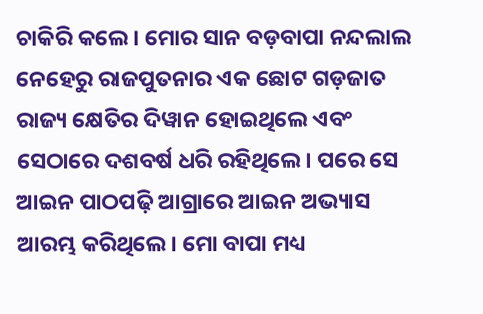ଚାକିରି କଲେ। ମୋର ସାନ ବଡ଼ବାପା ନନ୍ଦଲାଲ ନେହେରୁ ରାଜପୁତନାର ଏକ ଛୋଟ ଗଡ଼ଜାତ ରାଜ୍ୟ କ୍ଷେତିର ଦିୱାନ ହୋଇଥିଲେ ଏବଂ ସେଠାରେ ଦଶବର୍ଷ ଧରି ରହିଥିଲେ। ପରେ ସେ ଆଇନ ପାଠପଢ଼ି ଆଗ୍ରାରେ ଆଇନ ଅଭ୍ୟାସ ଆରମ୍ଭ କରିଥିଲେ। ମୋ ବାପା ମଧ୍ୟ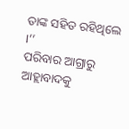ତାଙ୍କ ସହିତ ରହିଥିଲେ ।’’
ପରିବାର ଆଗ୍ରାରୁ ଆହ୍ଲାବାଦକୁ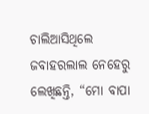ଚାଲିଆସିଥିଲେ
ଜବାହରଲାଲ ନେହେରୁ ଲେଖିଛନ୍ତି, “ମୋ ବାପା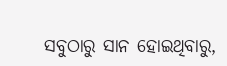ସବୁଠାରୁ ସାନ ହୋଇଥିବାରୁ,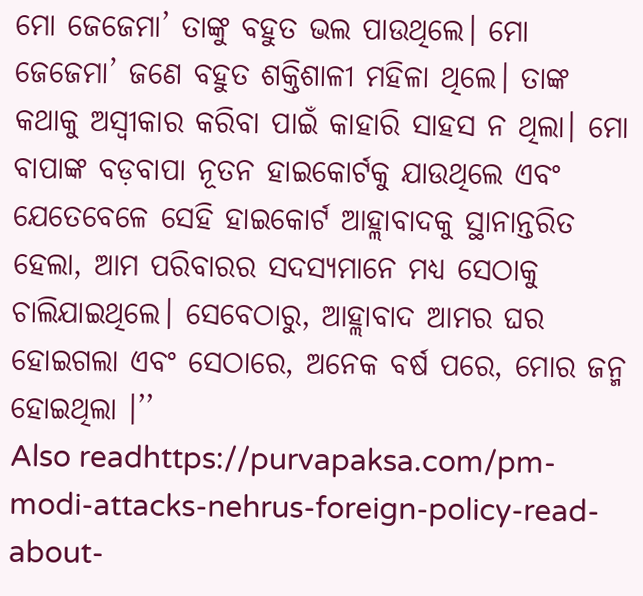ମୋ ଜେଜେମା’ ତାଙ୍କୁ ବହୁତ ଭଲ ପାଉଥିଲେ। ମୋ ଜେଜେମା’ ଜଣେ ବହୁତ ଶକ୍ତିଶାଳୀ ମହିଳା ଥିଲେ। ତାଙ୍କ କଥାକୁ ଅସ୍ୱୀକାର କରିବା ପାଇଁ କାହାରି ସାହସ ନ ଥିଲା। ମୋ ବାପାଙ୍କ ବଡ଼ବାପା ନୂତନ ହାଇକୋର୍ଟକୁ ଯାଉଥିଲେ ଏବଂ ଯେତେବେଳେ ସେହି ହାଇକୋର୍ଟ ଆହ୍ଲାବାଦକୁ ସ୍ଥାନାନ୍ତରିତ ହେଲା, ଆମ ପରିବାରର ସଦସ୍ୟମାନେ ମଧ୍ୟ ସେଠାକୁ ଚାଲିଯାଇଥିଲେ। ସେବେଠାରୁ, ଆହ୍ଲାବାଦ ଆମର ଘର ହୋଇଗଲା ଏବଂ ସେଠାରେ, ଅନେକ ବର୍ଷ ପରେ, ମୋର ଜନ୍ମ ହୋଇଥିଲା ।’’
Also readhttps://purvapaksa.com/pm-modi-attacks-nehrus-foreign-policy-read-about-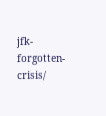jfk-forgotten-crisis/